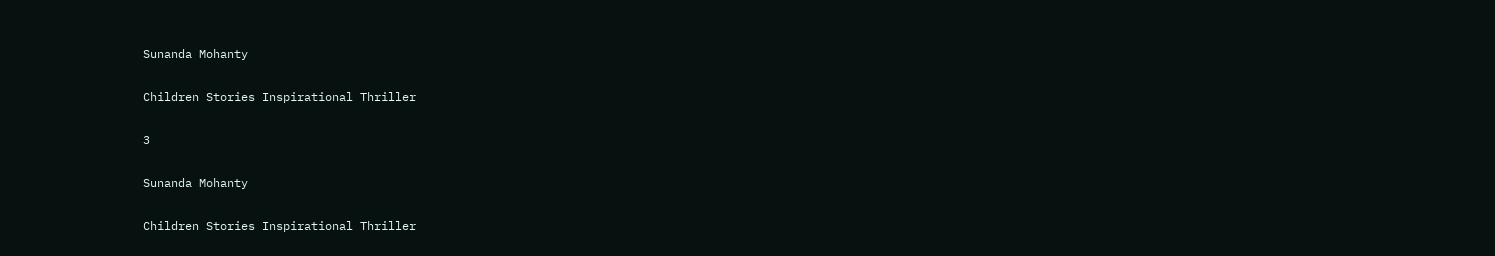Sunanda Mohanty

Children Stories Inspirational Thriller

3

Sunanda Mohanty

Children Stories Inspirational Thriller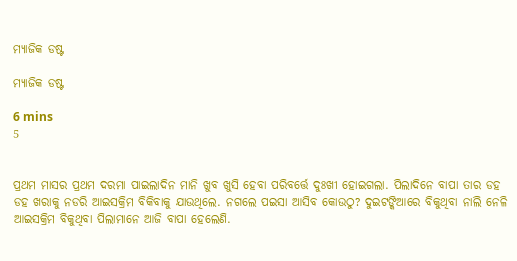ମ୍ୟାଜିକ ଡଷ୍ଟ

ମ୍ୟାଜିକ ଡଷ୍ଟ

6 mins
5


ପ୍ରଥମ ମାସର ପ୍ରଥମ ଦରମା ପାଇଲାଦିନ ମାନି ଖୁବ ଖୁସି ହେବା ପରିବର୍ତ୍ତେ ଦୁଃଖୀ ହୋଇଗଲା. ପିଲାଦିନେ ବାପା ତାର ଡହ ଡହ ଖରାକୁ ନଡରି ଆଇସକ୍ରିମ ବିକିବାକୁ ଯାଉଥିଲେ. ନଗଲେ ପଇସା ଆସିବ କୋଉଠୁ? ଦୁଇଟଙ୍କିଆରେ ବିକୁଥିବା ନାଲି ନେଳି ଆଇସକ୍ରିମ ବିକୁଥିବା ପିଲାମାନେ ଆଜି ବାପା ହେଲେଣି.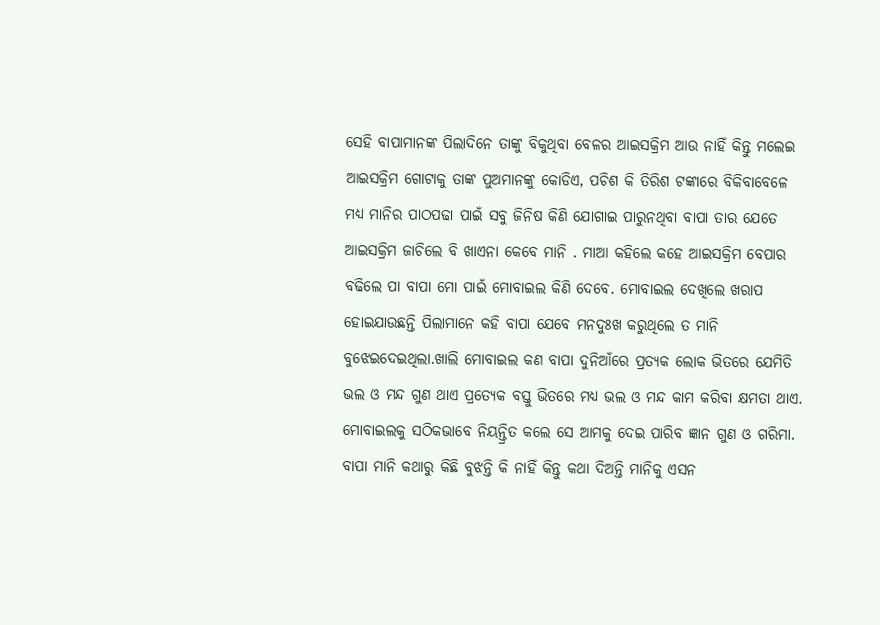ସେହି ବାପାମାନଙ୍କ ପିଲାଦିନେ ତାଙ୍କୁ ବିକୁଥିବା ବେଳର ଆଇସକ୍ରିମ ଆଉ ନାହିଁ କିନ୍ତୁ ମଲେଇ ଆଇସକ୍ରିମ ଗୋଟାକୁ ତାଙ୍କ ପୁଅମାନଙ୍କୁ କୋଡିଏ, ପଚିଶ କି ତିରିଶ ଟଙ୍କାରେ ବିକିବାବେଳେ ମଧ୍ୟ ମାନିର ପାଠପଢା ପାଇଁ ସବୁ ଜିନିଷ କିଣି ଯୋଗାଇ ପାରୁନଥିବା ବାପା ତାର ଯେତେ ଆଇସକ୍ରିମ ଜାଚିଲେ ବି ଖାଏନା କେବେ ମାନି . ମାଆ କହିଲେ କହେ ଆଇସକ୍ରିମ ବେପାର ବଢିଲେ ପା ବାପା ମୋ ପାଇଁ ମୋବାଇଲ କିଣି ଦେବେ. ମୋବାଇଲ ଦେଖିଲେ ଖରାପ ହୋଇଯାଉଛନ୍ତି ପିଲାମାନେ କହି ବାପା ଯେବେ ମନଦୁଃଖ କରୁଥିଲେ ତ ମାନି ବୁଝେଇଦେଇଥିଲା.ଖାଲି ମୋବାଇଲ କଣ ବାପା ଦୁନିଆଁରେ ପ୍ରତ୍ୟକ ଲୋକ ଭିତରେ ଯେମିତି ଭଲ ଓ ମନ୍ଦ ଗୁଣ ଥାଏ ପ୍ରତ୍ୟେକ ବସ୍ତୁ ଭିତରେ ମଧ୍ୟ ଭଲ ଓ ମନ୍ଦ କାମ କରିବା କ୍ଷମତା ଥାଏ. ମୋବାଇଲକୁ ସଠିକଭାବେ ନିୟନ୍ତ୍ରିତ କଲେ ସେ ଆମକୁ ଦେଇ ପାରିବ ଜ୍ଞାନ ଗୁଣ ଓ ଗରିମା. ବାପା ମାନି କଥାରୁ କିଛି ବୁଝନ୍ତି କି ନାହିଁ କିନ୍ତୁ କଥା ଦିଅନ୍ତି ମାନିକୁ ଏସନ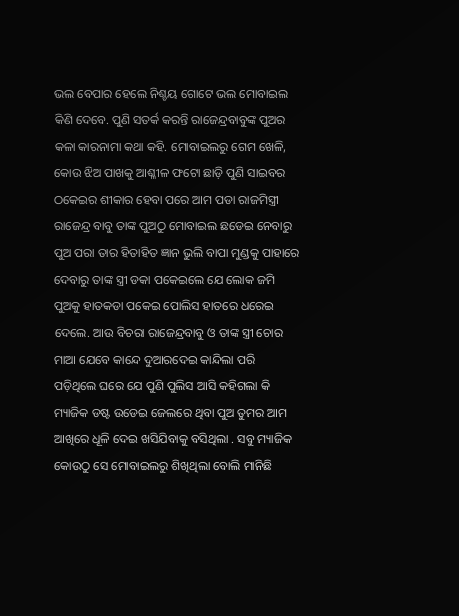ଭଲ ବେପାର ହେଲେ ନିଶ୍ଚୟ ଗୋଟେ ଭଲ ମୋବାଇଲ କିଣି ଦେବେ. ପୁଣି ସତର୍କ କରନ୍ତି ରାଜେନ୍ଦ୍ରବାବୁଙ୍କ ପୁଅର କଳା କାରନାମା କଥା କହି. ମୋବାଇଲରୁ ଗେମ ଖେଳି, କୋଉ ଝିଅ ପାଖକୁ ଆଶ୍ଳୀଳ ଫଟୋ ଛାଡ଼ି ପୁଣି ସାଇବର ଠକେଇର ଶୀକାର ହେବା ପରେ ଆମ ପଡା ରାଜମିସ୍ତ୍ରୀ ରାଜେନ୍ଦ୍ର ବାବୁ ତାଙ୍କ ପୁଅଠୁ ମୋବାଇଲ ଛଡେଇ ନେବାରୁ ପୁଅ ପରା ତାର ହିତାହିତ ଜ୍ଞାନ ଭୁଲି ବାପା ମୁଣ୍ଡକୁ ପାହାରେ ଦେବାରୁ ତାଙ୍କ ସ୍ତ୍ରୀ ଡକା ପକେଇଲେ ଯେ ଲୋକ ଜମି ପୁଅକୁ ହାତକଡା ପକେଇ ପୋଲିସ ହାତରେ ଧରେଇ ଦେଲେ. ଆଉ ବିଚରା ରାଜେନ୍ଦ୍ରବାବୁ ଓ ତାଙ୍କ ସ୍ତ୍ରୀ ଚୋର ମାଆ ଯେବେ କାନ୍ଦେ ଦୁଆରଦେଇ କାନ୍ଦିଲା ପରି ପଡ଼ିଥିଲେ ଘରେ ଯେ ପୁଣି ପୁଲିସ ଆସି କହିଗଲା କି ମ୍ୟାଜିକ ଡଷ୍ଟ ଉଡେଇ ଜେଲରେ ଥିବା ପୁଅ ତୁମର ଆମ ଆଖିରେ ଧୂଳି ଦେଇ ଖସିଯିବାକୁ ବସିଥିଲା . ସବୁ ମ୍ୟାଜିକ କୋଉଠୁ ସେ ମୋବାଇଲରୁ ଶିଖିଥିଲା ବୋଲି ମାନିଛି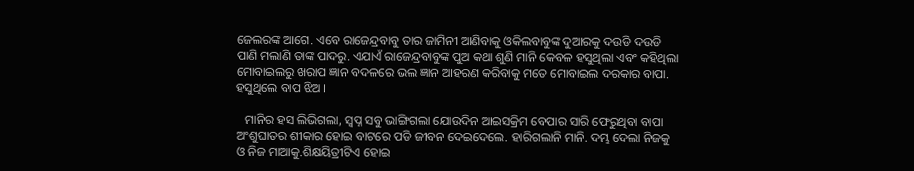ଜେଲରଙ୍କ ଆଗେ. ଏବେ ରାଜେନ୍ଦ୍ରବାବୁ ତାର ଜାମିନୀ ଆଣିବାକୁ ଓକିଲବାବୁଙ୍କ ଦୁଆରକୁ ଦଉଡି ଦଉଡି ପାଣି ମଲାଣି ତାଙ୍କ ପାଦରୁ. ଏଯାଏଁ ରାଜେନ୍ଦ୍ରବାବୁଙ୍କ ପୁଅ କଥା ଶୁଣି ମାନି କେବଳ ହସୁଥିଲା ଏବଂ କହିଥିଲା ମୋବାଇଲରୁ ଖରାପ ଜ୍ଞାନ ବଦଳରେ ଭଲ ଜ୍ଞାନ ଆହରଣ କରିବାକୁ ମତେ ମୋବାଇଲ ଦରକାର ବାପା. ହସୁଥିଲେ ବାପ ଝିଅ ।

   ମାନିର ହସ ଲିଭିଗଲା, ସ୍ବପ୍ନ ସବୁ ଭାଙ୍ଗିଗଲା ଯୋଉଦିନ ଆଇସକ୍ରିମ ବେପାର ସାରି ଫେରୁଥିବା ବାପା ଅଂଶୁଘାତର ଶୀକାର ହୋଇ ବାଟରେ ପଡି ଜୀବନ ଦେଇଦେଲେ. ହାରିଗଲାନି ମାନି. ଦମ୍ଭ ଦେଲା ନିଜକୁ ଓ ନିଜ ମାଆକୁ.ଶିକ୍ଷୟିତ୍ରୀଟିଏ ହୋଇ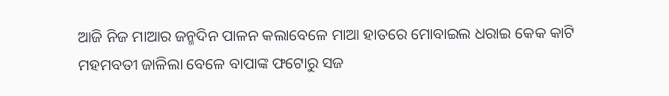ଆଜି ନିଜ ମାଆର ଜନ୍ମଦିନ ପାଳନ କଲାବେଳେ ମାଆ ହାତରେ ମୋବାଇଲ ଧରାଇ କେକ କାଟି ମହମବତୀ ଜାଳିଲା ବେଳେ ବାପାଙ୍କ ଫଟୋରୁ ସଜ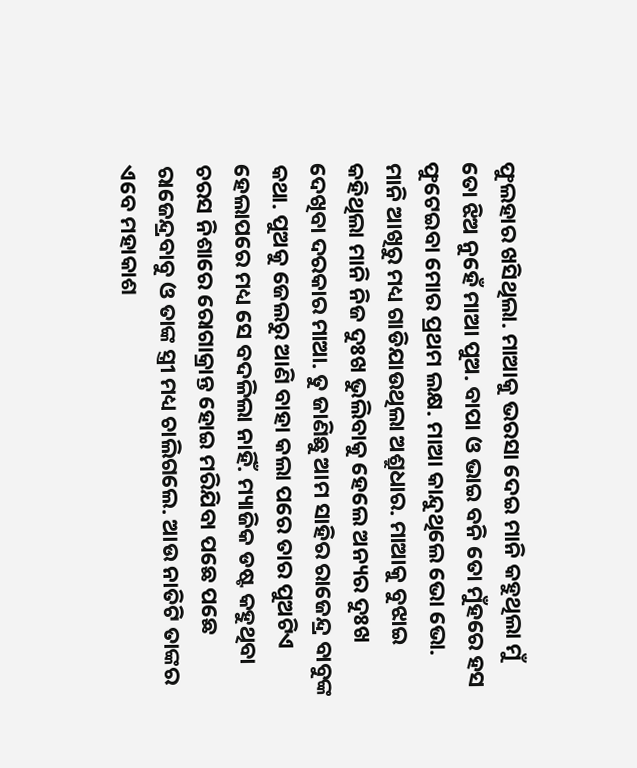ଫୁଲହାର ଖସିଥିଲା. ମାଆକୁ ଭରସା ଦେଇ ମାନି କହୁଥିଲା ମୁଁ ତୋ ଝିଅ ନୁହେଁ ମାଆ ପୁଅ. ବାପା ଓ ଭାଇ ବନି ତୋ ମୁଁହରେ ହସ ଫୁଟେଇବା ମୋର ପ୍ରଥମ ଲକ୍ଷ. ମାଆ କାନ୍ଦୁଥିଲେ ଭୋ ଭୋ. ମାନି ଆଖିରୁ ମଧ୍ୟ ଗାଡିଯାଉଥିଲା ଅଶ୍ରୁଧାର. ମାଆକୁ ବୁଝାଇ କହିଥିଲା ମାନି ନିଜ ଦୁଃଖ ଭୁଲିବାକୁ ହେଲେ ଅନ୍ୟର ଦୁଃଖ ଦେଖିବା ଦରକାର ମାଆ. ତୁ ଜାଣିଛୁ ଆମ ସାହିର ରାଜେନ୍ଦ୍ର ବାବୁଙ୍କ କଥା. ପୁଅକୁ ଜେଲରୁ ଆଣି ବାହା କଲା ପରେ ତାର ପୁଅଟିଏ ହେଲାପରେ ମଧ୍ୟ ସେ ବଦଳିଲା ନାହିଁ. ମ୍ୟାଜିକ ଡଷ୍ଟ କହୁଥିବା ଚରସ ନିଶାରେ ରୋଗାକ୍ରାନ୍ତ ହୋଇ ମରିଯିବା ପଛେ ପଛେ ରାଜେନ୍ଦ୍ରବାବୁ ଓ ତାଙ୍କ ସ୍ତ୍ରୀ ମଧ୍ୟ ଚାଲିଗଲେ. ଆଉ ନାତିଟି ତାଙ୍କର ଏବେ ମହାକାଶ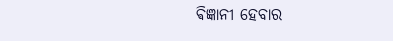ଵିଜ୍ଞାନୀ ହେବାର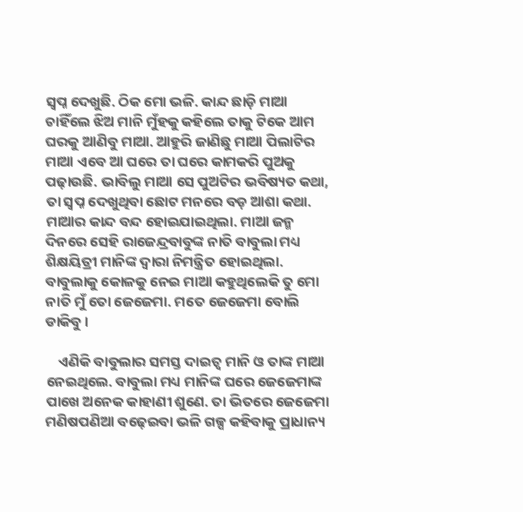ସ୍ବପ୍ନ ଦେଖୁଛି. ଠିକ ମୋ ଭଳି. କାନ୍ଦ ଛାଡ଼ି ମାଆ ଚାହିଁଲେ ଝିଅ ମାନି ମୁଁହକୁ କହିଲେ ତାକୁ ଟିକେ ଆମ ଘରକୁ ଆଣିବୁ ମାଆ. ଆହୁରି ଜାଣିଛୁ ମାଆ ପିଲାଟିର ମାଆ ଏବେ ଆ ଘରେ ତା ଘରେ କାମକରି ପୁଅକୁ ପଢ଼ାଉଛି. ଭାବିଲୁ ମାଆ ସେ ପୁଅଟିର ଭବିଷ୍ୟତ କଥା, ତା ସ୍ବପ୍ନ ଦେଖୁଥିବା ଛୋଟ ମନରେ ବଡ଼ ଆଶା କଥା. ମାଆର କାନ୍ଦ ବନ୍ଦ ହୋଇଯାଇଥିଲା. ମାଆ ଜନ୍ମ ଦିନରେ ସେହି ରାଜେନ୍ଦ୍ରବାବୁଙ୍କ ନାତି ବାବୁଲା ମଧ୍ୟ ଶିକ୍ଷୟିତ୍ରୀ ମାନିଙ୍କ ଦ୍ୱାରା ନିମନ୍ତ୍ରିତ ହୋଇଥିଲା. ବାବୁଲାକୁ କୋଳକୁ ନେଇ ମାଆ କହୁଥିଲେକି ତୁ ମୋ ନାତି ମୁଁ ତୋ ଜେଜେମା. ମତେ ଜେଜେମା ବୋଲି ଡାକିବୁ ।

    ଏଣିକି ବାବୁଲାର ସମସ୍ତ ଦାଇତ୍ୱ ମାନି ଓ ତାଙ୍କ ମାଆ ନେଇଥିଲେ. ବାବୁଲା ମଧ୍ୟ ମାନିଙ୍କ ଘରେ ଜେଜେମାଙ୍କ ପାଖେ ଅନେକ କାହାଣୀ ଶୁଣେ. ତା ଭିତରେ ଜେଜେମା ମଣିଷପଣିଆ ବଢ଼େଇବା ଭଳି ଗଳ୍ପ କହିବାକୁ ପ୍ରାଧାନ୍ୟ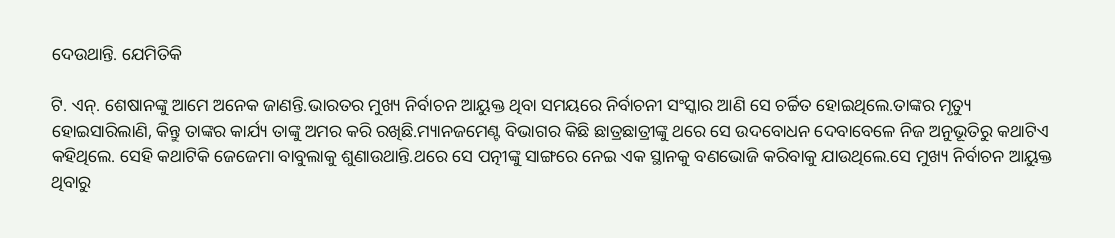ଦେଉଥାନ୍ତି. ଯେମିତିକି

ଟି. ଏନ୍. ଶେଷାନଙ୍କୁ ଆମେ ଅନେକ ଜାଣନ୍ତି.ଭାରତର ମୁଖ୍ୟ ନିର୍ବାଚନ ଆୟୁକ୍ତ ଥିବା ସମୟରେ ନିର୍ବାଚନୀ ସଂସ୍କାର ଆଣି ସେ ଚର୍ଚ୍ଚିତ ହୋଇଥିଲେ.ତାଙ୍କର ମୃତ୍ୟୁ ହୋଇସାରିଲାଣି, କିନ୍ତୁ ତାଙ୍କର କାର୍ଯ୍ୟ ତାଙ୍କୁ ଅମର କରି ରଖିଛି.ମ୍ୟାନଜମେଣ୍ଟ ବିଭାଗର କିଛି ଛାତ୍ରଛାତ୍ରୀଙ୍କୁ ଥରେ ସେ ଉଦବୋଧନ ଦେବାବେଳେ ନିଜ ଅନୁଭୂତିରୁ କଥାଟିଏ କହିଥିଲେ. ସେହି କଥାଟିକି ଜେଜେମା ବାବୁଲାକୁ ଶୁଣାଉଥାନ୍ତି.ଥରେ ସେ ପତ୍ନୀଙ୍କୁ ସାଙ୍ଗରେ ନେଇ ଏକ ସ୍ଥାନକୁ ବଣଭୋଜି କରିବାକୁ ଯାଉଥିଲେ.ସେ ମୁଖ୍ୟ ନିର୍ବାଚନ ଆୟୁକ୍ତ ଥିବାରୁ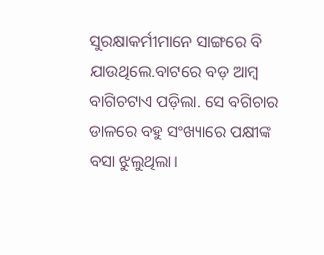ସୁରକ୍ଷାକର୍ମୀମାନେ ସାଙ୍ଗରେ ବି ଯାଉଥିଲେ.ବାଟରେ ବଡ଼ ଆମ୍ବ ବାଗିଚଟାଏ ପଡ଼ିଲା. ସେ ବଗିଚାର ଡାଳରେ ବହୁ ସଂଖ୍ୟାରେ ପକ୍ଷୀଙ୍କ ବସା ଝୁଲୁଥିଲା।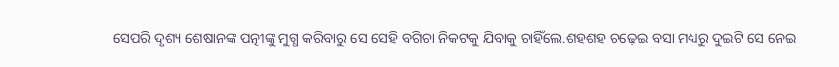ସେପରି ଦୃଶ୍ୟ ଶେଷାନଙ୍କ ପତ୍ନୀଙ୍କୁ ମୁଗ୍ଧ କରିବାରୁ ସେ ସେହି ବଗିଚା ନିକଟକୁ ଯିବାକୁ ଚାହିଁଲେ.ଶହଶହ ଚଢ଼େଇ ବସା ମଧ୍ୟରୁ ଦୁଇଟି ସେ ନେଇ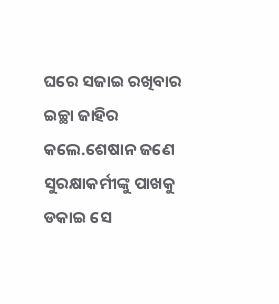ଘରେ ସଜାଇ ରଖିବାର ଇଚ୍ଛା ଜାହିର କଲେ.ଶେଷାନ ଜଣେ ସୁରକ୍ଷାକର୍ମୀଙ୍କୁ ପାଖକୁ ଡକାଇ ସେ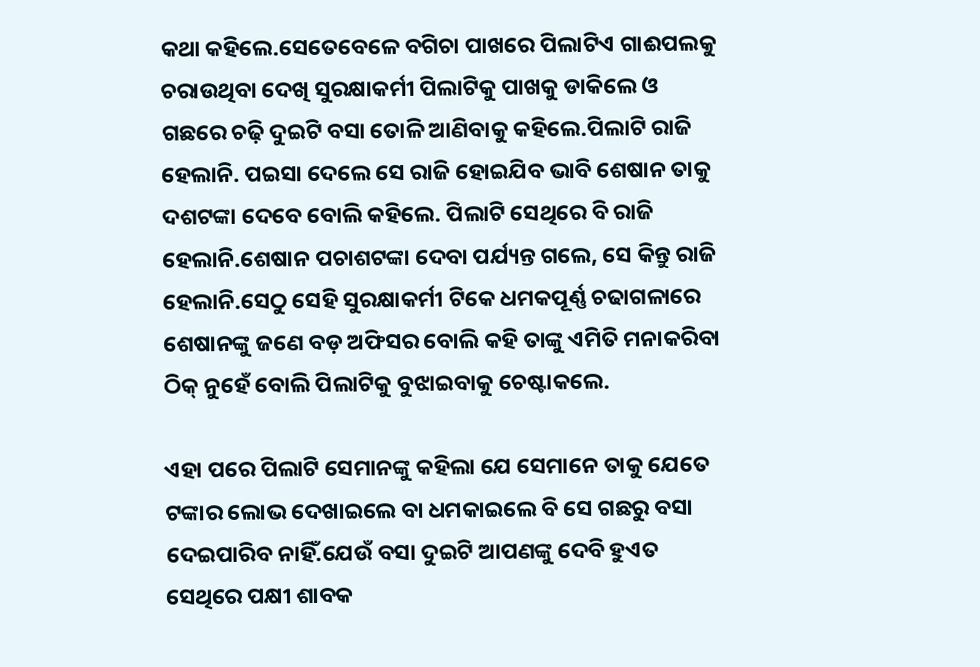କଥା କହିଲେ.ସେତେବେଳେ ବଗିଚା ପାଖରେ ପିଲାଟିଏ ଗାଈପଲକୁ ଚରାଉଥିବା ଦେଖି ସୁରକ୍ଷାକର୍ମୀ ପିଲାଟିକୁ ପାଖକୁ ଡାକିଲେ ଓ ଗଛରେ ଚଢ଼ି ଦୁଇଟି ବସା ତୋଳି ଆଣିବାକୁ କହିଲେ.ପିଲାଟି ରାଜି ହେଲାନି. ପଇସା ଦେଲେ ସେ ରାଜି ହୋଇଯିବ ଭାବି ଶେଷାନ ତାକୁ ଦଶଟଙ୍କା ଦେବେ ବୋଲି କହିଲେ. ପିଲାଟି ସେଥିରେ ବି ରାଜି ହେଲାନି.ଶେଷାନ ପଚାଶଟଙ୍କା ଦେବା ପର୍ଯ୍ୟନ୍ତ ଗଲେ, ସେ କିନ୍ତୁ ରାଜି ହେଲାନି.ସେଠୁ ସେହି ସୁରକ୍ଷାକର୍ମୀ ଟିକେ ଧମକପୂର୍ଣ୍ଣ ଚଢାଗଳାରେ ଶେଷାନଙ୍କୁ ଜଣେ ବଡ଼ ଅଫିସର ବୋଲି କହି ତାଙ୍କୁ ଏମିତି ମନାକରିବା ଠିକ୍ ନୁହେଁ ବୋଲି ପିଲାଟିକୁ ବୁଝାଇବାକୁ ଚେଷ୍ଟାକଲେ.

ଏହା ପରେ ପିଲାଟି ସେମାନଙ୍କୁ କହିଲା ଯେ ସେମାନେ ତାକୁ ଯେତେ ଟଙ୍କାର ଲୋଭ ଦେଖାଇଲେ ବା ଧମକାଇଲେ ବି ସେ ଗଛରୁ ବସା ଦେଇପାରିବ ନାହିଁ.ଯେଉଁ ବସା ଦୁଇଟି ଆପଣଙ୍କୁ ଦେବି ହୁଏତ ସେଥିରେ ପକ୍ଷୀ ଶାବକ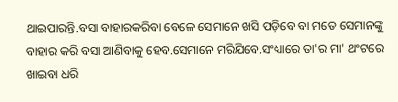ଥାଇପାରନ୍ତି.ବସା ବାହାରକରିବା ବେଳେ ସେମାନେ ଖସି ପଡ଼ିବେ ବା ମତେ ସେମାନଙ୍କୁ ବାହାର କରି ବସା ଆଣିବାକୁ ହେବ.ସେମାନେ ମରିଯିବେ.ସଂଧ୍ୟାରେ ତା'ର ମା' ଥଂଟରେ ଖାଇବା ଧରି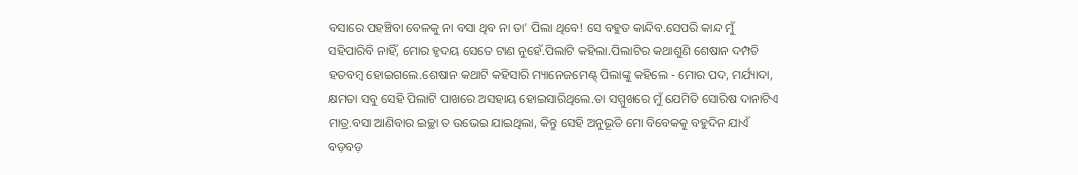ବସାରେ ପହଞ୍ଚିବା ବେଳକୁ ନା ବସା ଥିବ ନା ତା' ପିଲା ଥିବେ! ସେ ବହୁତ କାନ୍ଦିବ.ସେପରି କାନ୍ଦ ମୁଁ ସହିପାରିବି ନାହିଁ, ମୋର ହୃଦୟ ସେତେ ଟାଣ ନୁହେଁ.ପିଲାଟି କହିଲା.ପିଲାଟିର କଥାଶୁଣି ଶେଷାନ ଦମ୍ପତି ହତବମ୍ବ ହୋଇଗଲେ.ଶେଷାନ କଥାଟି କହିସାରି ମ୍ୟାନେଜମେଣ୍ଟ୍ ପିଲାଙ୍କୁ କହିଲେ - ମୋର ପଦ, ମର୍ଯ୍ୟାଦା, କ୍ଷମତା ସବୁ ସେହି ପିଲାଟି ପାଖରେ ଅସହାୟ ହୋଇସାରିଥିଲେ.ତା ସମ୍ମୁଖରେ ମୁଁ ଯେମିତି ସୋରିଷ ଦାନାଟିଏ ମାତ୍ର.ବସା ଆଣିବାର ଇଚ୍ଛା ତ ଉଭେଇ ଯାଇଥିଲା, କିନ୍ତୁ ସେହି ଅନୁଭୂତି ମୋ ବିବେକକୁ ବହୁଦିନ ଯାଏଁ ବଡ଼ବଡ଼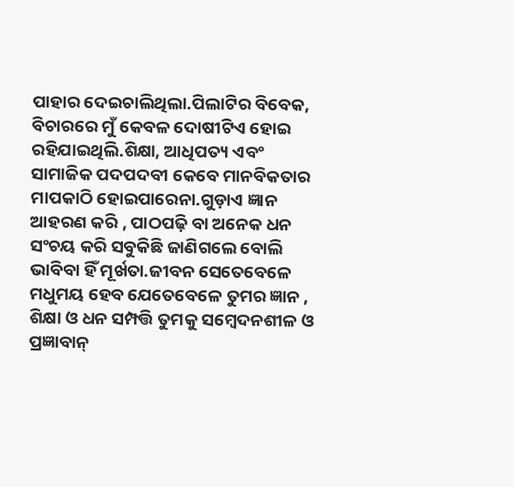ପାହାର ଦେଇଚାଲିଥିଲା.ପିଲାଟିର ବିବେକ, ବିଚାରରେ ମୁଁ କେବଳ ଦୋଷୀଟିଏ ହୋଇ ରହିଯାଇଥିଲି.ଶିକ୍ଷା, ଆଧିପତ୍ୟ ଏବଂ ସାମାଜିକ ପଦପଦବୀ କେବେ ମାନବିକତାର ମାପକାଠି ହୋଇପାରେନା.ଗୁଡ଼ାଏ ଜ୍ଞାନ ଆହରଣ କରି , ପାଠପଢ଼ି ବା ଅନେକ ଧନ ସଂଚୟ କରି ସବୁକିଛି ଜାଣିଗଲେ ବୋଲି ଭାବିବା ହିଁ ମୂର୍ଖତା.ଜୀବନ ସେତେବେଳେ ମଧୁମୟ ହେବ ଯେତେବେଳେ ତୁମର ଜ୍ଞାନ , ଶିକ୍ଷା ଓ ଧନ ସମ୍ପତ୍ତି ତୁମକୁ ସମ୍ବେଦନଶୀଳ ଓ ପ୍ରଜ୍ଞାବାନ୍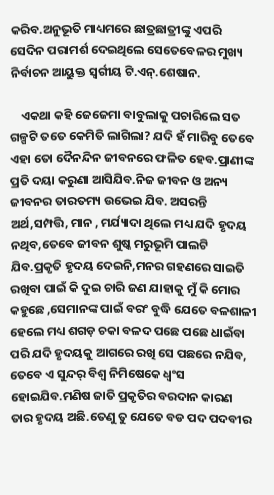କରିବ.ଅନୁଭୂତି ମାଧ୍ୟମରେ ଛାତ୍ରଛାତ୍ରୀଙ୍କୁ ଏପରି ସେଦିନ ପରାମର୍ଶ ଦେଇଥିଲେ ସେତେବେଳର ମୁଖ୍ୟ ନିର୍ବାଚନ ଆୟୁକ୍ତ ସ୍ୱର୍ଗୀୟ ଟି.ଏନ୍.ଶେଷାନ.

    ଏକଥା କହି ଜେଜେମା ବାବୁଲାକୁ ପଚାରିଲେ ସତ ଗଳ୍ପଟି ତତେ କେମିତି ଲାଗିଲା? ଯଦି ହଁ ମାରିବୁ ତେବେ ଏହା ତୋ ଦୈନନ୍ଦିନ ଜୀବନରେ ଫଳିତ ହେବ.ପ୍ରାଣୀଙ୍କ ପ୍ରତି ଦୟା କରୁଣା ଆସିଯିବ.ନିଜ ଜୀବନ ଓ ଅନ୍ୟ ଜୀବନର ତାରତମ୍ୟ ଉଭେଇ ଯିବ. ଅସରନ୍ତି ଅର୍ଥ,ସମ୍ପତ୍ତି, ମାନ , ମର୍ଯ୍ୟାଦା ଥିଲେ ମଧ୍ୟ ଯଦି ହୃଦୟ ନଥିବ,ତେବେ ଜୀବନ ଶୁଷ୍କ ମରୁଭୂମି ପାଲଟି ଯିବ.ପ୍ରକୃତି ହୃଦୟ ଦେଇନି,ମନର ଗହଣରେ ସାଇତି ରଖିବା ପାଇଁ କି ଦୁଇ ଚାରି ଜଣ ଯାହାକୁ ମୁଁ କି ମୋର କହୁଛେ ,ସେମାନଙ୍କ ପାଇଁ ବରଂ ବୁଦ୍ଧି ଯେତେ ବଳଶାଳୀ ହେଲେ ମଧ୍ୟ ଶଗଡ଼ ଚକା ବଳଦ ପଛେ ପଛେ ଧାଇଁବା ପରି ଯଦି ହୃଦୟକୁ ଆଗରେ ରଖି ସେ ପଛରେ ନଯିବ, ତେବେ ଏ ସୁନ୍ଦର୍ ବିଶ୍ଵ ନିମିଷେକେ ଧ୍ଵଂସ ହୋଇଯିବ.ମଣିଷ ଜାତି ପ୍ରକୃତିର ବରଦାନ କାରଣ ତାର ହୃଦୟ ଅଛି.ତେଣୁ ତୁ ଯେତେ ବଡ ପଦ ପଦବୀର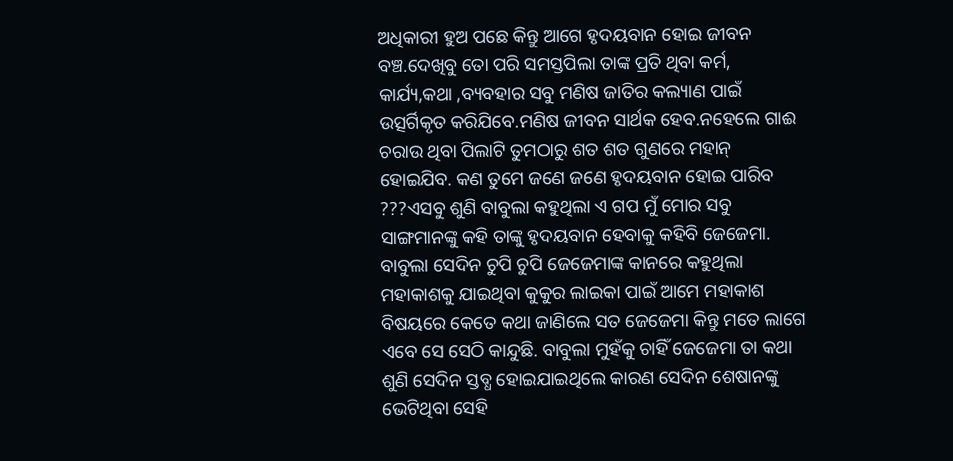ଅଧିକାରୀ ହୁଅ ପଛେ କିନ୍ତୁ ଆଗେ ହୃଦୟବାନ ହୋଇ ଜୀବନ ବଞ୍ଚ.ଦେଖିବୁ ତୋ ପରି ସମସ୍ତପିଲା ତାଙ୍କ ପ୍ରତି ଥିବା କର୍ମ, କାର୍ଯ୍ୟ,କଥା ,ବ୍ୟବହାର ସବୁ ମଣିଷ ଜାତିର କଲ୍ୟାଣ ପାଇଁ ଉତ୍ସର୍ଗିକୃତ କରିଯିବେ.ମଣିଷ ଜୀବନ ସାର୍ଥକ ହେବ.ନହେଲେ ଗାଈ ଚରାଉ ଥିବା ପିଲାଟି ତୁମଠାରୁ ଶତ ଶତ ଗୁଣରେ ମହାନ୍ ହୋଇଯିବ. କଣ ତୁମେ ଜଣେ ଜଣେ ହୃଦୟବାନ ହୋଇ ପାରିବ ???ଏସବୁ ଶୁଣି ବାବୁଲା କହୁଥିଲା ଏ ଗପ ମୁଁ ମୋର ସବୁ ସାଙ୍ଗମାନଙ୍କୁ କହି ତାଙ୍କୁ ହୃଦୟବାନ ହେବାକୁ କହିବି ଜେଜେମା. ବାବୁଲା ସେଦିନ ଚୁପି ଚୁପି ଜେଜେମାଙ୍କ କାନରେ କହୁଥିଲା ମହାକାଶକୁ ଯାଇଥିବା କୁକୁର ଲାଇକା ପାଇଁ ଆମେ ମହାକାଶ ବିଷୟରେ କେତେ କଥା ଜାଣିଲେ ସତ ଜେଜେମା କିନ୍ତୁ ମତେ ଲାଗେ ଏବେ ସେ ସେଠି କାନ୍ଦୁଛି. ବାବୁଲା ମୁହଁକୁ ଚାହିଁ ଜେଜେମା ତା କଥା ଶୁଣି ସେଦିନ ସ୍ତବ୍ଧ ହୋଇଯାଇଥିଲେ କାରଣ ସେଦିନ ଶେଷାନଙ୍କୁ ଭେଟିଥିବା ସେହି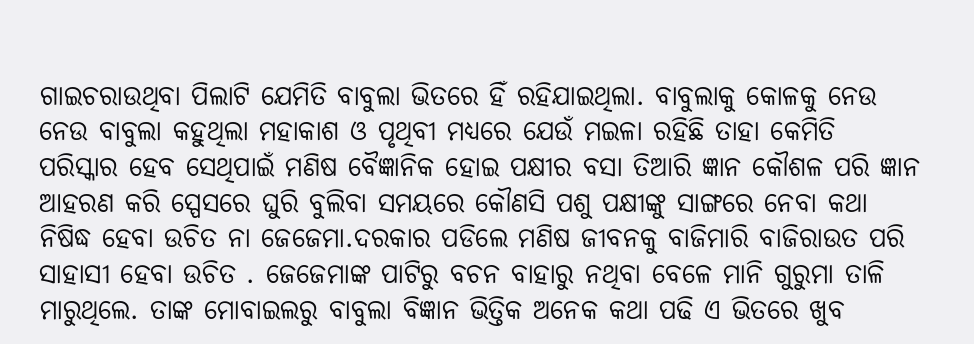ଗାଇଚରାଉଥିବା ପିଲାଟି ଯେମିତି ବାବୁଲା ଭିତରେ ହିଁ ରହିଯାଇଥିଲା. ବାବୁଲାକୁ କୋଳକୁ ନେଉ ନେଉ ବାବୁଲା କହୁଥିଲା ମହାକାଶ ଓ ପୃଥିବୀ ମଧ୍ୟରେ ଯେଉଁ ମଇଳା ରହିଛି ତାହା କେମିତି ପରିସ୍କାର ହେବ ସେଥିପାଇଁ ମଣିଷ ବୈଜ୍ଞାନିକ ହୋଇ ପକ୍ଷୀର ବସା ତିଆରି ଜ୍ଞାନ କୌଶଳ ପରି ଜ୍ଞାନ ଆହରଣ କରି ସ୍ପେସରେ ଘୁରି ବୁଲିବା ସମୟରେ କୌଣସି ପଶୁ ପକ୍ଷୀଙ୍କୁ ସାଙ୍ଗରେ ନେବା କଥା ନିଷିଦ୍ଧ ହେବା ଉଚିତ ନା ଜେଜେମା.ଦରକାର ପଡିଲେ ମଣିଷ ଜୀବନକୁ ବାଜିମାରି ବାଜିରାଉତ ପରି ସାହାସୀ ହେବା ଉଚିତ . ଜେଜେମାଙ୍କ ପାଟିରୁ ବଚନ ବାହାରୁ ନଥିବା ବେଳେ ମାନି ଗୁରୁମା ତାଳି ମାରୁଥିଲେ. ତାଙ୍କ ମୋବାଇଲରୁ ବାବୁଲା ବିଜ୍ଞାନ ଭିତ୍ତିକ ଅନେକ କଥା ପଢି ଏ ଭିତରେ ଖୁବ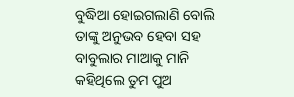ବୁଦ୍ଧିଆ ହୋଇଗଲାଣି ବୋଲି ତାଙ୍କୁ ଅନୁଭବ ହେବା ସହ ବାବୁଲାର ମାଆକୁ ମାନି କହିଥିଲେ ତୁମ ପୁଅ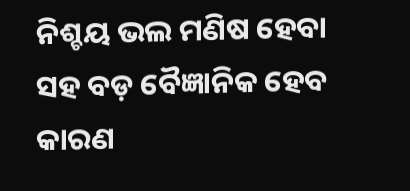ନିଶ୍ଚୟ ଭଲ ମଣିଷ ହେବା ସହ ବଡ଼ ବୈଜ୍ଞାନିକ ହେବ କାରଣ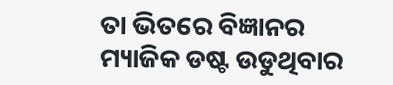ତା ଭିତରେ ବିଜ୍ଞାନର ମ୍ୟାଜିକ ଡଷ୍ଟ ଉଡୁଥିବାର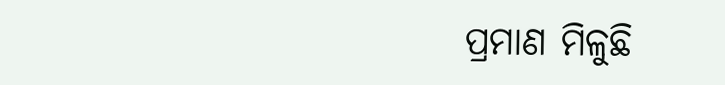ପ୍ରମାଣ ମିଳୁଛି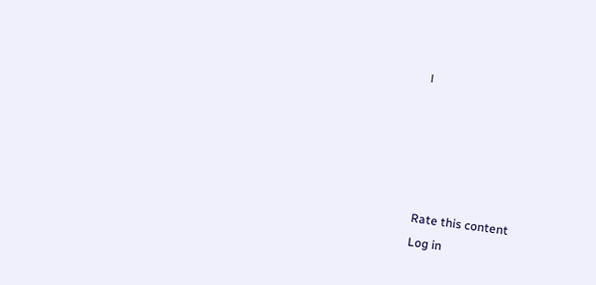।





Rate this content
Log in